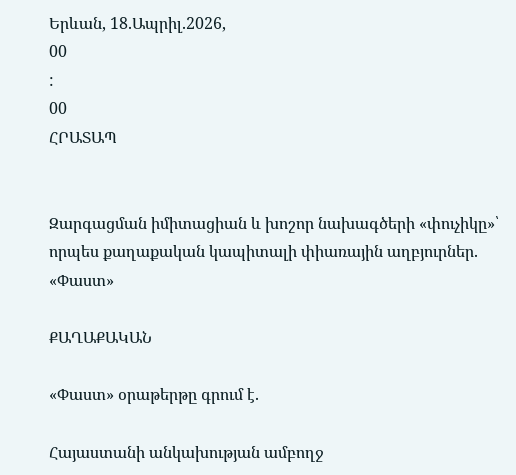Երևան, 18.Ապրիլ.2026,
00
:
00
ՀՐԱՏԱՊ


Զարգացման իմիտացիան և խոշոր նախագծերի «փուչիկը»՝ որպես քաղաքական կապիտալի փիառային աղբյուրներ. «Փաստ»

ՔԱՂԱՔԱԿԱՆ

«Փաստ» օրաթերթը գրում է.

Հայաստանի անկախության ամբողջ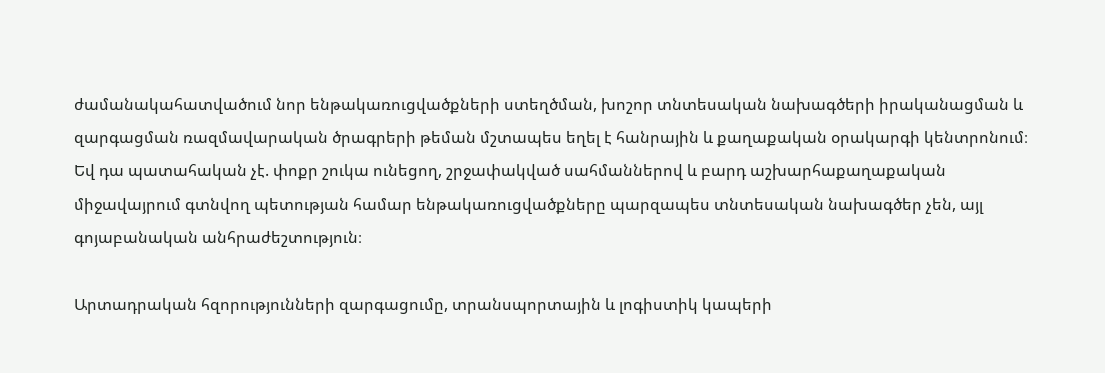ժամանակահատվածում նոր ենթակառուցվածքների ստեղծման, խոշոր տնտեսական նախագծերի իրականացման և զարգացման ռազմավարական ծրագրերի թեման մշտապես եղել է հանրային և քաղաքական օրակարգի կենտրոնում։ Եվ դա պատահական չէ. փոքր շուկա ունեցող, շրջափակված սահմաններով և բարդ աշխարհաքաղաքական միջավայրում գտնվող պետության համար ենթակառուցվածքները պարզապես տնտեսական նախագծեր չեն, այլ գոյաբանական անհրաժեշտություն։

Արտադրական հզորությունների զարգացումը, տրանսպորտային և լոգիստիկ կապերի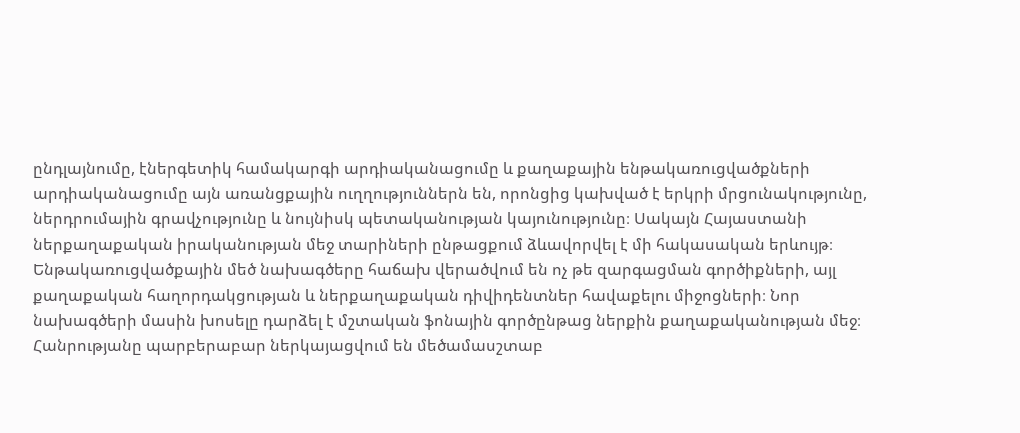ընդլայնումը, էներգետիկ համակարգի արդիականացումը և քաղաքային ենթակառուցվածքների արդիականացումը այն առանցքային ուղղություններն են, որոնցից կախված է երկրի մրցունակությունը, ներդրումային գրավչությունը և նույնիսկ պետականության կայունությունը։ Սակայն Հայաստանի ներքաղաքական իրականության մեջ տարիների ընթացքում ձևավորվել է մի հակասական երևույթ։ Ենթակառուցվածքային մեծ նախագծերը հաճախ վերածվում են ոչ թե զարգացման գործիքների, այլ քաղաքական հաղորդակցության և ներքաղաքական դիվիդենտներ հավաքելու միջոցների։ Նոր նախագծերի մասին խոսելը դարձել է մշտական ֆոնային գործընթաց ներքին քաղաքականության մեջ։ Հանրությանը պարբերաբար ներկայացվում են մեծամասշտաբ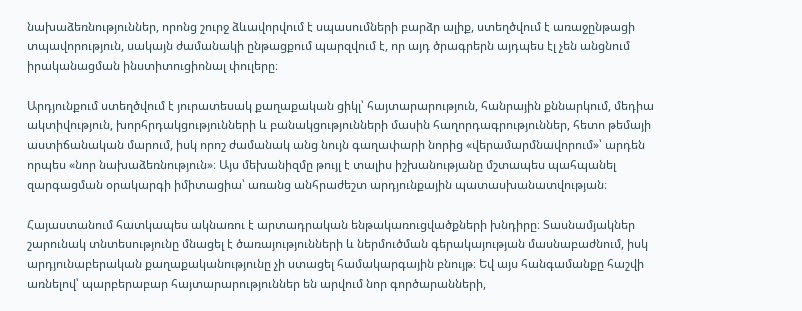նախաձեռնություններ, որոնց շուրջ ձևավորվում է սպասումների բարձր ալիք, ստեղծվում է առաջընթացի տպավորություն, սակայն ժամանակի ընթացքում պարզվում է, որ այդ ծրագրերն այդպես էլ չեն անցնում իրականացման ինստիտուցիոնալ փուլերը։

Արդյունքում ստեղծվում է յուրատեսակ քաղաքական ցիկլ՝ հայտարարություն, հանրային քննարկում, մեդիա ակտիվություն, խորհրդակցությունների և բանակցությունների մասին հաղորդագրություններ, հետո թեմայի աստիճանական մարում, իսկ որոշ ժամանակ անց նույն գաղափարի նորից «վերամարմնավորում»՝ արդեն որպես «նոր նախաձեռնություն»։ Այս մեխանիզմը թույլ է տալիս իշխանությանը մշտապես պահպանել զարգացման օրակարգի իմիտացիա՝ առանց անհրաժեշտ արդյունքային պատասխանատվության։

Հայաստանում հատկապես ակնառու է արտադրական ենթակառուցվածքների խնդիրը։ Տասնամյակներ շարունակ տնտեսությունը մնացել է ծառայությունների և ներմուծման գերակայության մասնաբաժնում, իսկ արդյունաբերական քաղաքականությունը չի ստացել համակարգային բնույթ։ Եվ այս հանգամանքը հաշվի առնելով՝ պարբերաբար հայտարարություններ են արվում նոր գործարանների,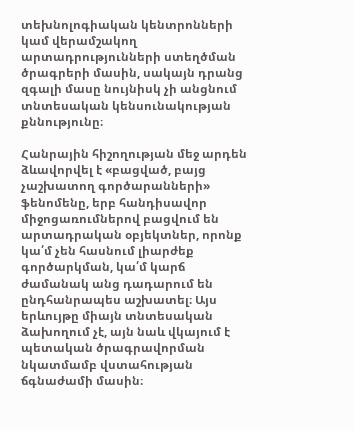տեխնոլոգիական կենտրոնների կամ վերամշակող արտադրությունների ստեղծման ծրագրերի մասին, սակայն դրանց զգալի մասը նույնիսկ չի անցնում տնտեսական կենսունակության քննությունը։

Հանրային հիշողության մեջ արդեն ձևավորվել է «բացված, բայց չաշխատող գործարանների» ֆենոմենը, երբ հանդիսավոր միջոցառումներով բացվում են արտադրական օբյեկտներ, որոնք կա՛մ չեն հասնում լիարժեք գործարկման, կա՛մ կարճ ժամանակ անց դադարում են ընդհանրապես աշխատել։ Այս երևույթը միայն տնտեսական ձախողում չէ, այն նաև վկայում է պետական ծրագրավորման նկատմամբ վստահության ճգնաժամի մասին։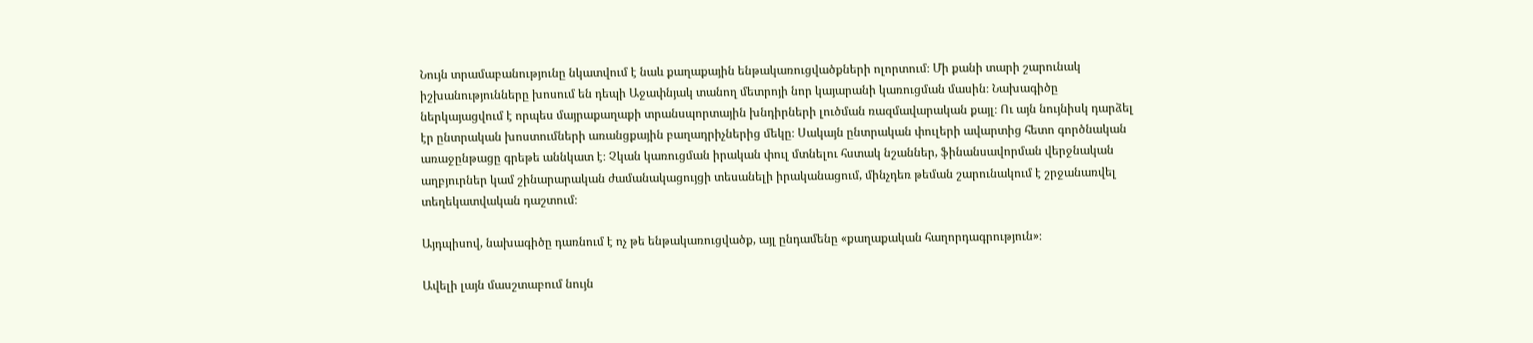Նույն տրամաբանությունը նկատվում է նաև քաղաքային ենթակառուցվածքների ոլորտում։ Մի քանի տարի շարունակ իշխանությունները խոսում են դեպի Աջափնյակ տանող մետրոյի նոր կայարանի կառուցման մասին։ Նախագիծը ներկայացվում է որպես մայրաքաղաքի տրանսպորտային խնդիրների լուծման ռազմավարական քայլ։ Ու այն նույնիսկ դարձել էր ընտրական խոստումների առանցքային բաղադրիչներից մեկը։ Սակայն ընտրական փուլերի ավարտից հետո գործնական առաջընթացը գրեթե աննկատ է։ Չկան կառուցման իրական փուլ մտնելու հստակ նշաններ, ֆինանսավորման վերջնական աղբյուրներ կամ շինարարական ժամանակացույցի տեսանելի իրականացում, մինչդեռ թեման շարունակում է շրջանառվել տեղեկատվական դաշտում։

Այդպիսով, նախագիծը դառնում է ոչ թե ենթակառուցվածք, այլ ընդամենը «քաղաքական հաղորդագրություն»։

Ավելի լայն մասշտաբում նույն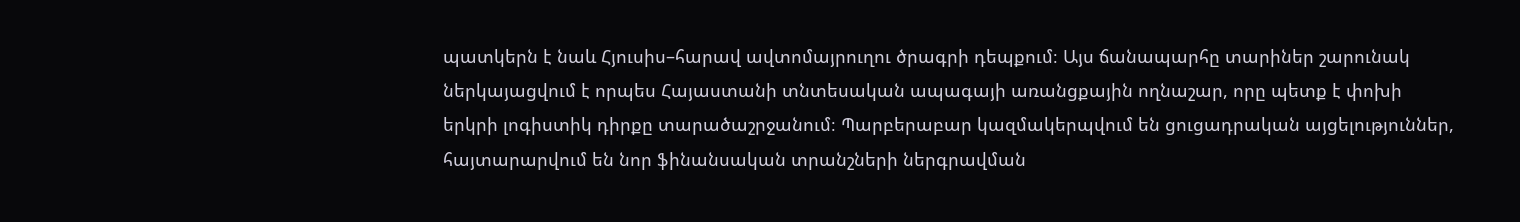պատկերն է նաև Հյուսիս–հարավ ավտոմայրուղու ծրագրի դեպքում։ Այս ճանապարհը տարիներ շարունակ ներկայացվում է որպես Հայաստանի տնտեսական ապագայի առանցքային ողնաշար, որը պետք է փոխի երկրի լոգիստիկ դիրքը տարածաշրջանում։ Պարբերաբար կազմակերպվում են ցուցադրական այցելություններ, հայտարարվում են նոր ֆինանսական տրանշների ներգրավման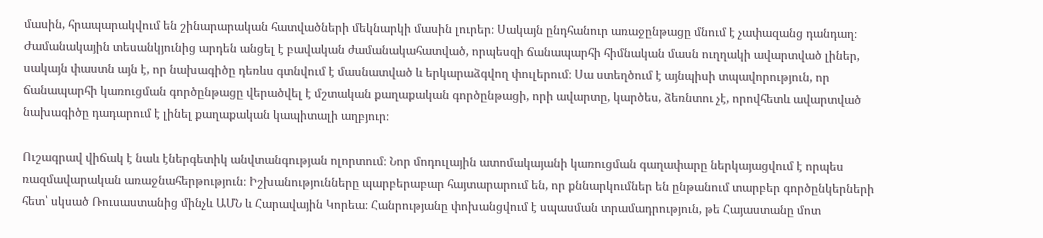մասին, հրապարակվում են շինարարական հատվածների մեկնարկի մասին լուրեր։ Սակայն ընդհանուր առաջընթացը մնում է չափազանց դանդաղ։ Ժամանակային տեսանկյունից արդեն անցել է բավական ժամանակահատված, որպեսզի ճանապարհի հիմնական մասն ուղղակի ավարտված լիներ, սակայն փաստն այն է, որ նախագիծը դեռևս գտնվում է մասնատված և երկարաձգվող փուլերում։ Սա ստեղծում է այնպիսի տպավորություն, որ ճանապարհի կառուցման գործընթացը վերածվել է մշտական քաղաքական գործընթացի, որի ավարտը, կարծես, ձեռնտու չէ, որովհետև ավարտված նախագիծը դադարում է լինել քաղաքական կապիտալի աղբյուր։

Ուշագրավ վիճակ է նաև էներգետիկ անվտանգության ոլորտում։ Նոր մոդուլային ատոմակայանի կառուցման գաղափարը ներկայացվում է որպես ռազմավարական առաջնահերթություն։ Իշխանությունները պարբերաբար հայտարարում են, որ քննարկումներ են ընթանում տարբեր գործընկերների հետ՝ սկսած Ռուսաստանից մինչև ԱՄՆ և Հարավային Կորեա։ Հանրությանը փոխանցվում է սպասման տրամադրություն, թե Հայաստանը մոտ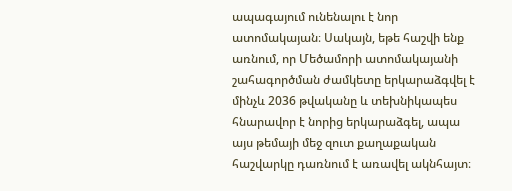ապագայում ունենալու է նոր ատոմակայան։ Սակայն, եթե հաշվի ենք առնում, որ Մեծամորի ատոմակայանի շահագործման ժամկետը երկարաձգվել է մինչև 2036 թվականը և տեխնիկապես հնարավոր է նորից երկարաձգել, ապա այս թեմայի մեջ զուտ քաղաքական հաշվարկը դառնում է առավել ակնհայտ։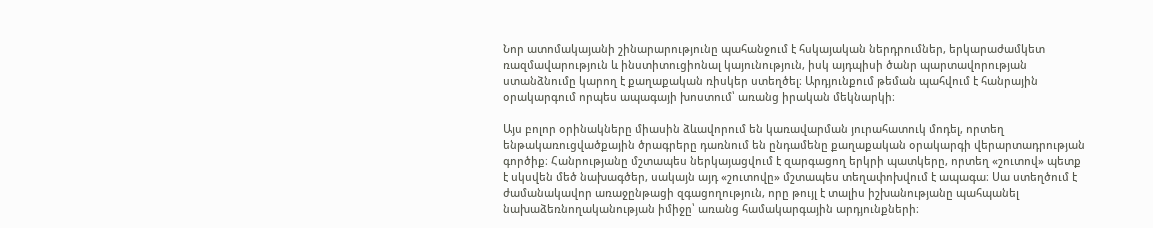Նոր ատոմակայանի շինարարությունը պահանջում է հսկայական ներդրումներ, երկարաժամկետ ռազմավարություն և ինստիտուցիոնալ կայունություն, իսկ այդպիսի ծանր պարտավորության ստանձնումը կարող է քաղաքական ռիսկեր ստեղծել։ Արդյունքում թեման պահվում է հանրային օրակարգում որպես ապագայի խոստում՝ առանց իրական մեկնարկի։

Այս բոլոր օրինակները միասին ձևավորում են կառավարման յուրահատուկ մոդել, որտեղ ենթակառուցվածքային ծրագրերը դառնում են ընդամենը քաղաքական օրակարգի վերարտադրության գործիք։ Հանրությանը մշտապես ներկայացվում է զարգացող երկրի պատկերը, որտեղ «շուտով» պետք է սկսվեն մեծ նախագծեր, սակայն այդ «շուտովը» մշտապես տեղափոխվում է ապագա։ Սա ստեղծում է ժամանակավոր առաջընթացի զգացողություն, որը թույլ է տալիս իշխանությանը պահպանել նախաձեռնողականության իմիջը՝ առանց համակարգային արդյունքների։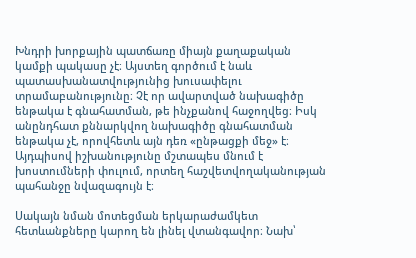Խնդրի խորքային պատճառը միայն քաղաքական կամքի պակասը չէ։ Այստեղ գործում է նաև պատասխանատվությունից խուսափելու տրամաբանությունը։ Չէ որ ավարտված նախագիծը ենթակա է գնահատման, թե ինչքանով հաջողվեց։ Իսկ անընդհատ քննարկվող նախագիծը գնահատման ենթակա չէ, որովհետև այն դեռ «ընթացքի մեջ» է։ Այդպիսով իշխանությունը մշտապես մնում է խոստումների փուլում, որտեղ հաշվետվողականության պահանջը նվազագույն է։

Սակայն նման մոտեցման երկարաժամկետ հետևանքները կարող են լինել վտանգավոր։ Նախ՝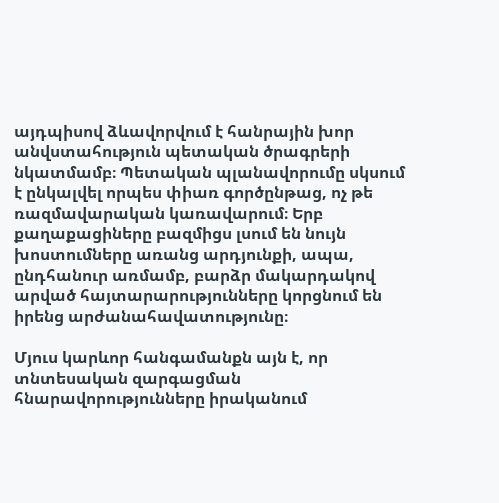այդպիսով ձևավորվում է հանրային խոր անվստահություն պետական ծրագրերի նկատմամբ։ Պետական պլանավորումը սկսում է ընկալվել որպես փիառ գործընթաց, ոչ թե ռազմավարական կառավարում։ Երբ քաղաքացիները բազմիցս լսում են նույն խոստումները առանց արդյունքի, ապա, ընդհանուր առմամբ, բարձր մակարդակով արված հայտարարությունները կորցնում են իրենց արժանահավատությունը։

Մյուս կարևոր հանգամանքն այն է, որ տնտեսական զարգացման հնարավորությունները իրականում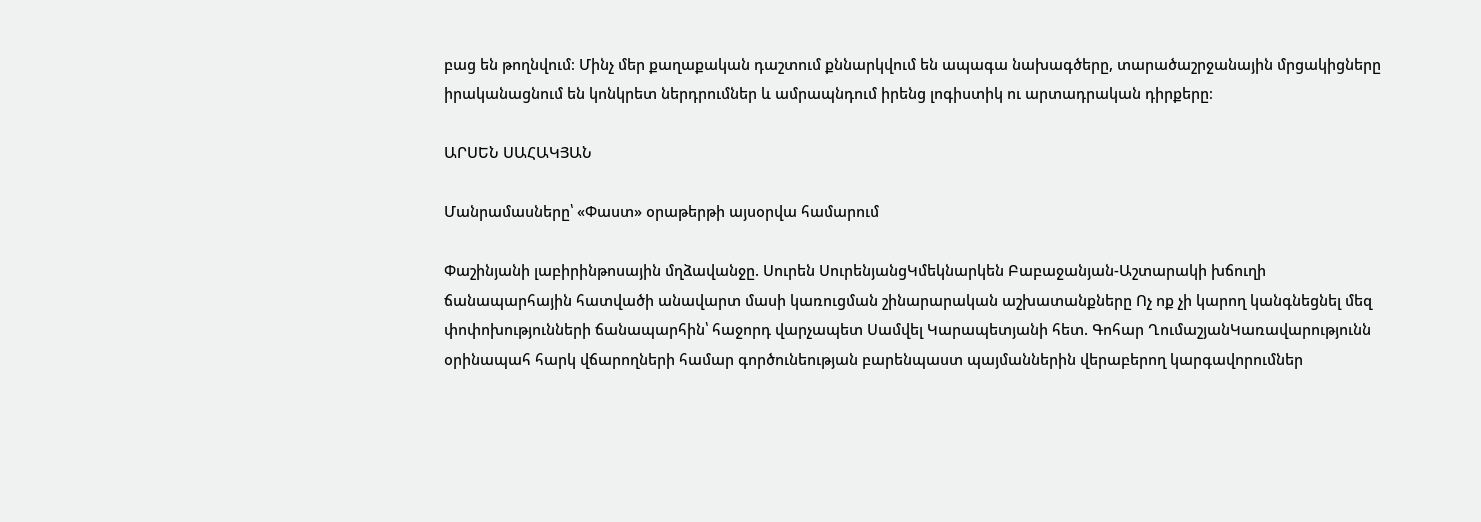բաց են թողնվում։ Մինչ մեր քաղաքական դաշտում քննարկվում են ապագա նախագծերը, տարածաշրջանային մրցակիցները իրականացնում են կոնկրետ ներդրումներ և ամրապնդում իրենց լոգիստիկ ու արտադրական դիրքերը։

ԱՐՍԵՆ ՍԱՀԱԿՅԱՆ

Մանրամասները՝ «Փաստ» օրաթերթի այսօրվա համարում

Փաշինյանի լաբիրինթոսային մղձավանջը. Սուրեն ՍուրենյանցԿմեկնարկեն Բաբաջանյան-Աշտարակի խճուղի ճանապարհային հատվածի անավարտ մասի կառուցման շինարարական աշխատանքները Ոչ ոք չի կարող կանգնեցնել մեզ փոփոխությունների ճանապարհին՝ հաջորդ վարչապետ Սամվել Կարապետյանի հետ. Գոհար ՂումաշյանԿառավարությունն օրինապահ հարկ վճարողների համար գործունեության բարենպաստ պայմաններին վերաբերող կարգավորումներ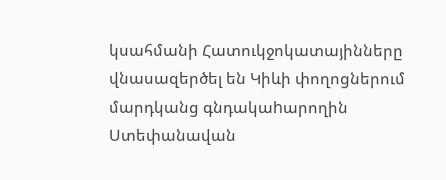կսահմանի Հատուկջոկատայինները վնասազերծել են Կիևի փողոցներում մարդկանց գնդակաhարողին Ստեփանավան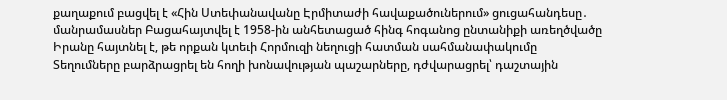քաղաքում բացվել է «Հին Ստեփանավանը Էրմիտաժի հավաքածուներում» ցուցահանդեսը․ մանրամասներ Բացահայտվել է 1958-ին անհետացած հինգ հոգանոց ընտանիքի առեղծվածը Իրանը հայտնել է, թե որքան կտեւի Հորմուզի նեղուցի հատման սահմանափակումը Տեղումները բարձրացրել են հողի խոնավության պաշարները, դժվարացրել՝ դաշտային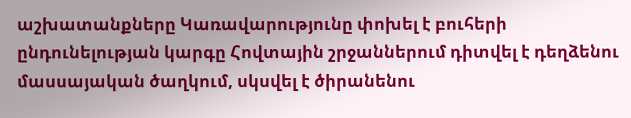աշխատանքները Կառավարությունը փոխել է բուհերի ընդունելության կարգը Հովտային շրջաններում դիտվել է դեղձենու մասսայական ծաղկում, սկսվել է ծիրանենու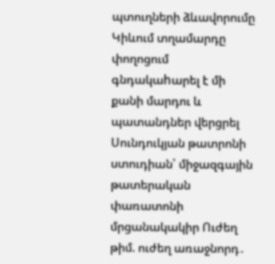պտուղների ձևավորումը Կիևում տղամարդը փողոցում գնդակաhարել է մի քանի մարդու և պատանդներ վերցրել Սունդուկյան թատրոնի ստուդիան՝ միջազգային թատերական փառատոնի մրցանակակիր Ուժեղ թիմ. ուժեղ առաջնորդ․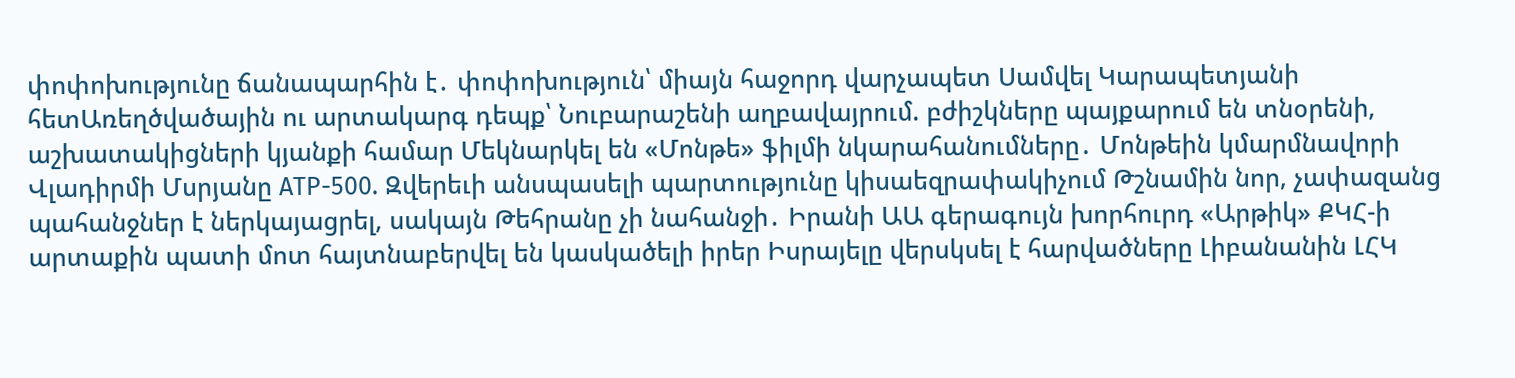փոփոխությունը ճանապարհին է․ փոփոխություն՝ միայն հաջորդ վարչապետ Սամվել Կարապետյանի հետԱռեղծվածային ու արտակարգ դեպք՝ Նուբարաշենի աղբավայրում. բժիշկները պայքարում են տնօրենի, աշխատակիցների կյանքի համար Մեկնարկել են «Մոնթե» ֆիլմի նկարահանումները․ Մոնթեին կմարմնավորի Վլադիրմի Մսրյանը АТР-500. Զվերեւի անսպասելի պարտությունը կիսաեզրափակիչում Թշնամին նոր, չափազանց պահանջներ է ներկայացրել, սակայն Թեհրանը չի նահանջի․ Իրանի ԱԱ գերագույն խորհուրդ «Արթիկ» ՔԿՀ-ի արտաքին պատի մոտ հայտնաբերվել են կասկածելի իրեր Իսրայելը վերսկսել է հարվածները Լիբանանին ԼՀԿ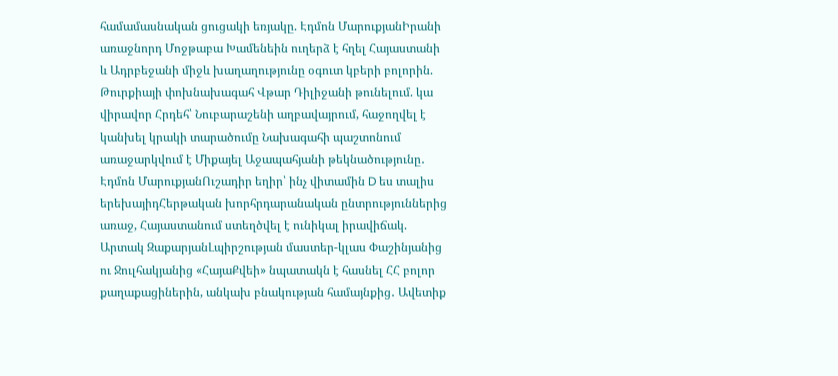համամասնական ցուցակի եռյակը. Էդմոն ՄարուքյանԻրանի առաջնորդ Մոջթաբա Խամենեին ուղերձ է հղել Հայաստանի և Ադրբեջանի միջև խաղաղությունը օգուտ կբերի բոլորին. Թուրքիայի փոխնախագահ Վթար Դիլիջանի թունելում. կա վիրավոր Հրդեհ՝ Նուբարաշենի աղբավայրում, հաջողվել է կանխել կրակի տարածումը Նախագահի պաշտոնում առաջարկվում է Միքայել Աջապահյանի թեկնածությունը․ Էդմոն ՄարուքյանՈւշադիր եղիր՝ ինչ վիտամին D ես տալիս երեխայիդՀերթական խորհրդարանական ընտրություններից առաջ, Հայաստանում ստեղծվել է ունիկալ իրավիճակ. Արտակ ԶաքարյանԼպիրշության մաստեր-կլաս Փաշինյանից ու Ջուլհակյանից «ՀայաՔվեի» նպատակն է հասնել ՀՀ բոլոր քաղաքացիներին, անկախ բնակության համայնքից․ Ավետիք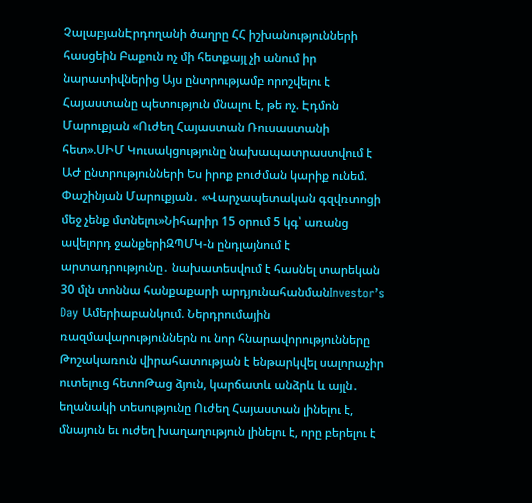ՉալաբյանԷրդողանի ծաղրը ՀՀ իշխանությունների հասցեին Բաքուն ոչ մի հետքայլ չի անում իր նարատիվներից Այս ընտրությամբ որոշվելու է Հայաստանը պետություն մնալու է, թե ոչ. Էդմոն Մարուքյան «Ուժեղ Հայաստան Ռուսաստանի հետ».ՍԻՄ Կուսակցությունը նախապատրաստվում է ԱԺ ընտրությունների Ես իրոք բուժման կարիք ունեմ. Փաշինյան Մարուքյան․ «Վարչապետական գզվռտոցի մեջ չենք մտնելու»Նիհարիր 15 օրում 5 կգ՝ առանց ավելորդ ջանքերիԶՊՄԿ-ն ընդլայնում է արտադրությունը․ նախատեսվում է հասնել տարեկան 30 մլն տոննա հանքաքարի արդյունահանմանInvestor’s Day Ամերիաբանկում. Ներդրումային ռազմավարություններն ու նոր հնարավորությունները Թոշակառուն վիրահատության է ենթարկվել սալորաչիր ուտելուց հետոԹաց ձյուն, կարճատև անձրև և այլն․ եղանակի տեսությունը Ուժեղ Հայաստան լինելու է, մնայուն եւ ուժեղ խաղաղություն լինելու է, որը բերելու է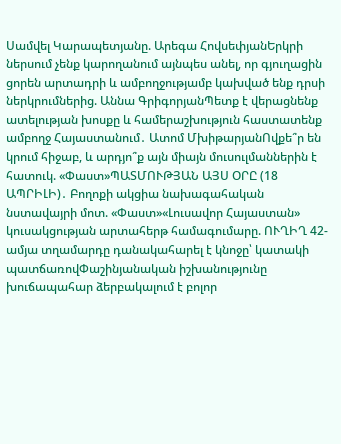Սամվել Կարապետյանը. Արեգա ՀովսեփյանԵրկրի ներսում չենք կարողանում այնպես անել, որ գյուղացին ցորեն արտադրի և ամբողջությամբ կախված ենք դրսի ներկրումներից. Աննա ԳրիգորյանՊետք է վերացնենք ատելության խոսքը և համերաշխություն հաստատենք ամբողջ Հայաստանում․ Ատոմ ՄխիթարյանՈվքե՞ր են կրում հիջաբ, և արդյո՞ք այն միայն մուսուլմաններին է հատուկ. «Փաստ»ՊԱՏՄՈՒԹՅԱՆ ԱՅՍ ՕՐԸ (18 ԱՊՐԻԼԻ)․ Բողոքի ակցիա նախագահական նստավայրի մոտ. «Փաստ»«Լուսավոր Հայաստան» կուսակցության արտահերթ համագումարը. ՈՒՂԻՂ 42-ամյա տղամարդը դանակահարել է կնոջը՝ կատակի պատճառովՓաշինյանական իշխանությունը խուճապահար ձերբակալում է բոլոր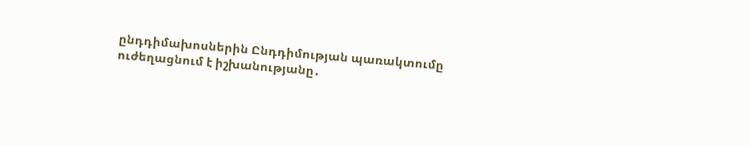ընդդիմախոսներին Ընդդիմության պառակտումը ուժեղացնում է իշխանությանը․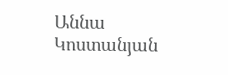Աննա Կոստանյան